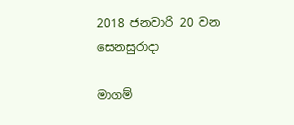2018 ජනවාරි 20 වන සෙනසුරාදා

මාගම්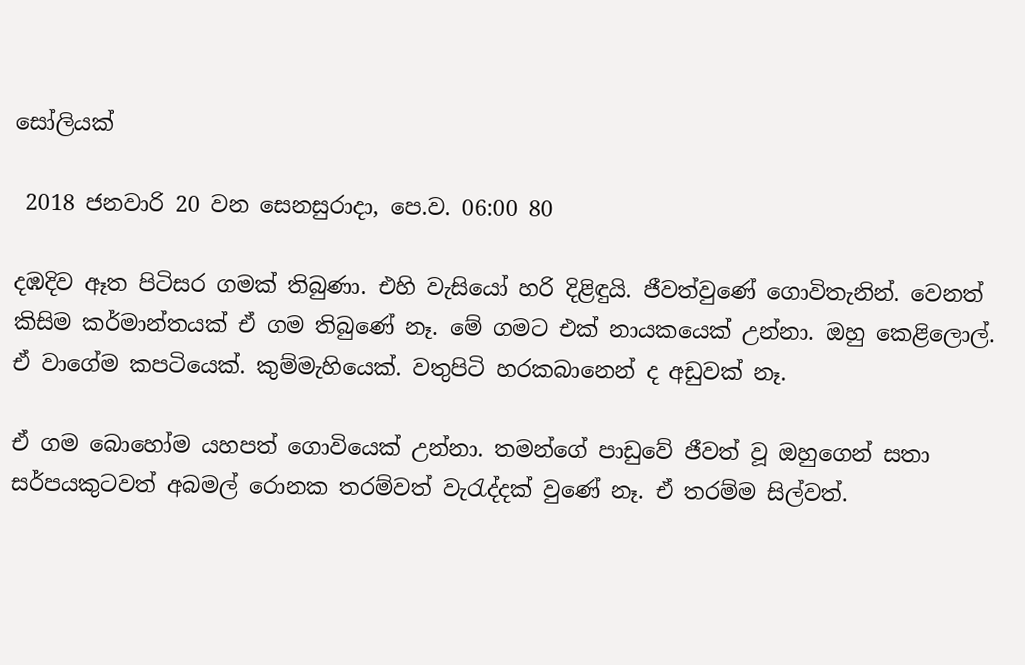සෝලියක්

 2018 ජනවාරි 20 වන සෙනසුරාදා, පෙ.ව. 06:00 80

දඹදිව ඈත පිටිසර ගමක් තිබුණා. එහි වැසියෝ හරි දිළිඳුයි. ජීවත්වුණේ ගොවිතැනින්. වෙනත් කිසිම කර්මාන්තයක් ඒ ගම තිබුණේ නෑ. මේ ගමට එක් නායකයෙක් උන්නා. ඔහු කෙළිලොල්. ඒ වාගේම කපටියෙක්. කුම්මැහියෙක්. වතුපිටි හරකබානෙන් ද අඩුවක් නෑ.

ඒ ගම බොහෝම යහපත් ගොවියෙක් උන්නා. තමන්ගේ පාඩුවේ ජීවත් වූ ඔහුගෙන් සතා සර්පයකුටවත් අබමල් රොනක තරම්වත් වැරැද්දක් වුණේ නෑ. ඒ තරම්ම සිල්වත්.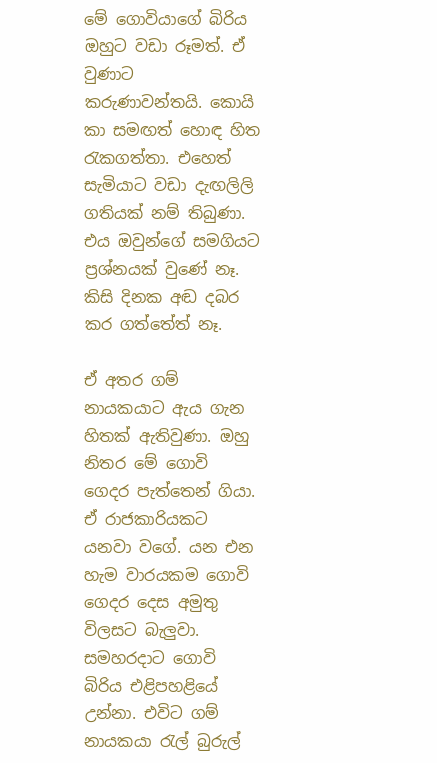මේ ගොවියාගේ බිරිය ඔහුට වඩා රූමත්. ඒ වුණාට කරුණාවන්තයි. කොයි කා සමඟත් හොඳ හිත රැකගත්තා. එහෙත් සැමියාට වඩා දැඟලිලි ගතියක් නම් තිබුණා. එය ඔවුන්ගේ සමගියට ප්‍රශ්නයක් වුණේ නෑ. කිසි දිනක අඬ දබර කර ගත්තේත් නෑ.

ඒ අතර ගම් නායකයාට ඇය ගැන හිතක් ඇතිවුණා. ඔහු නිතර මේ ගොවි ගෙදර පැත්තෙන් ගියා. ඒ රාජකාරියකට යනවා වගේ. යන එන හැම වාරයකම ගොවි ගෙදර දෙස අමුතු විලසට බැලුවා. සමහරදාට ගොවි බිරිය එළිපහළියේ උන්නා. එවිට ගම් නායකයා රැල් බුරුල්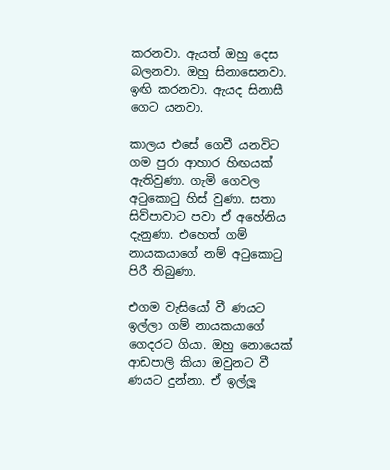කරනවා. ඇයත් ඔහු දෙස බලනවා. ඔහු සිනාසෙනවා. ඉඟි කරනවා. ඇයද සිනාසී ගෙට යනවා.

කාලය එසේ ගෙවී යනවිට ගම පුරා ආහාර හිඟයක් ඇතිවුණා. ගැමි ගෙවල අටුකොටු හිස් වුණා. සතා සිව්පාවාට පවා ඒ අහේනිය දැනුණා. එහෙත් ගම් නායකයාගේ නම් අටුකොටු පිරී තිබුණා.

එගම වැසියෝ වී ණයට ඉල්ලා ගම් නායකයාගේ ගෙදරට ගියා. ඔහු නොයෙක් ආඩපාලි කියා ඔවුනට වී ණයට දුන්නා. ඒ ඉල්ලූ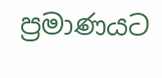ප්‍රමාණයට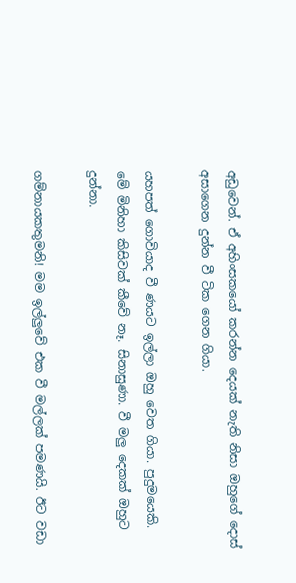අඩුවෙන්. ඒ අහිංසකයෝ කරන්න දෙයක් නැති නිසා ඔහුගේ දොස් අසාගෙන දුන්න වී ටික ගෙන ගියා.

යහපත් ගොවියාද වී ණයට ඉල්ලා ඔහු වෙත ගියා. පුදුමයෙකි. මේ මිනිහා කිසිවක් කීවේ නෑ. සිනාසුණා. වී මලු දෙකක් ඔහුට දුන්නා.

ගම්නායකතුමනි! මම ඉල්ලුවේ එක වී මල්ලක් පමණයි. ඊට වඩා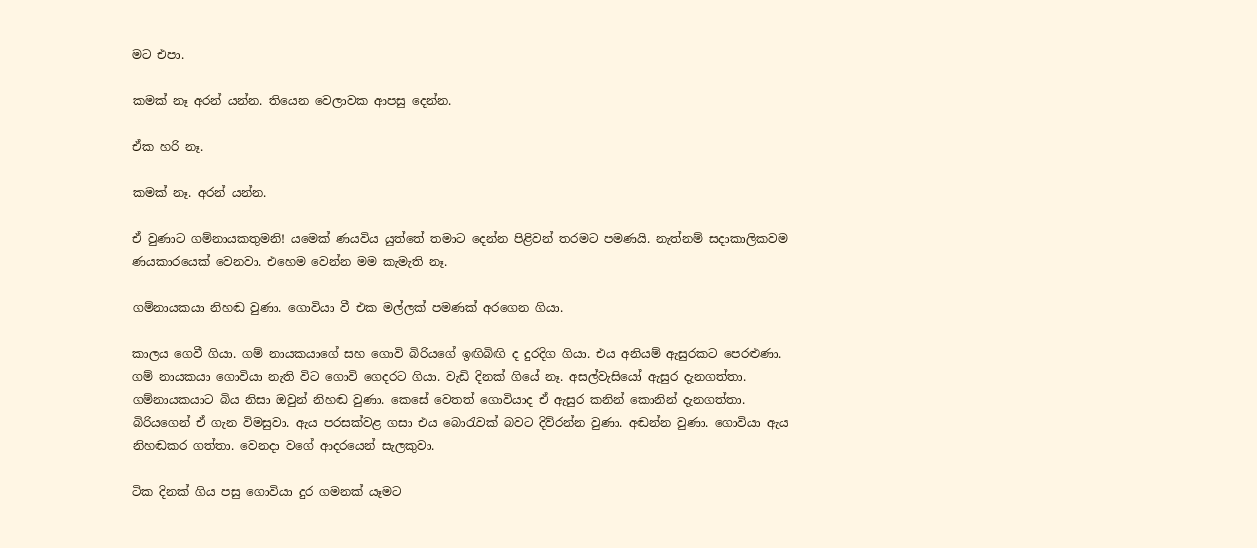මට එපා.

කමක් නෑ අරන් යන්න. තියෙන වෙලාවක ආපසු දෙන්න.

ඒක හරි නෑ.

කමක් නෑ. අරන් යන්න.

ඒ වුණාට ගම්නායකතුමනි! යමෙක් ණයවිය යුත්තේ තමාට දෙන්න පිළිවන් තරමට පමණයි. නැත්නම් සදාකාලිකවම ණයකාරයෙක් වෙනවා. එහෙම වෙන්න මම කැමැති නෑ.

ගම්නායකයා නිහඬ වුණා. ගොවියා වී එක මල්ලක් පමණක් අරගෙන ගියා.

කාලය ගෙවී ගියා. ගම් නායකයාගේ සහ ගොවි බිරියගේ ඉඟිබිඟි ද දුරදිග ගියා. එය අනියම් ඇසුරකට පෙරළුණා. ගම් නායකයා ගොවියා නැති විට ගොවි ගෙදරට ගියා. වැඩි දිනක් ගියේ නෑ. අසල්වැසියෝ ඇසුර දැනගත්තා. ගම්නායකයාට බිය නිසා ඔවුන් නිහඬ වුණා. කෙසේ වෙතත් ගොවියාද ඒ ඇසුර කනින් කොනින් දැනගත්තා. බිරියගෙන් ඒ ගැන විමසුවා. ඇය පරසක්වළ ගසා එය බොරැවක් බවට දිව්රන්න වුණා. අඬන්න වුණා. ගොවියා ඇය නිහඬකර ගත්තා. වෙනදා වගේ ආදරයෙන් සැලකුවා.

ටික දිනක් ගිය පසු ගොවියා දුර ගමනක් යෑමට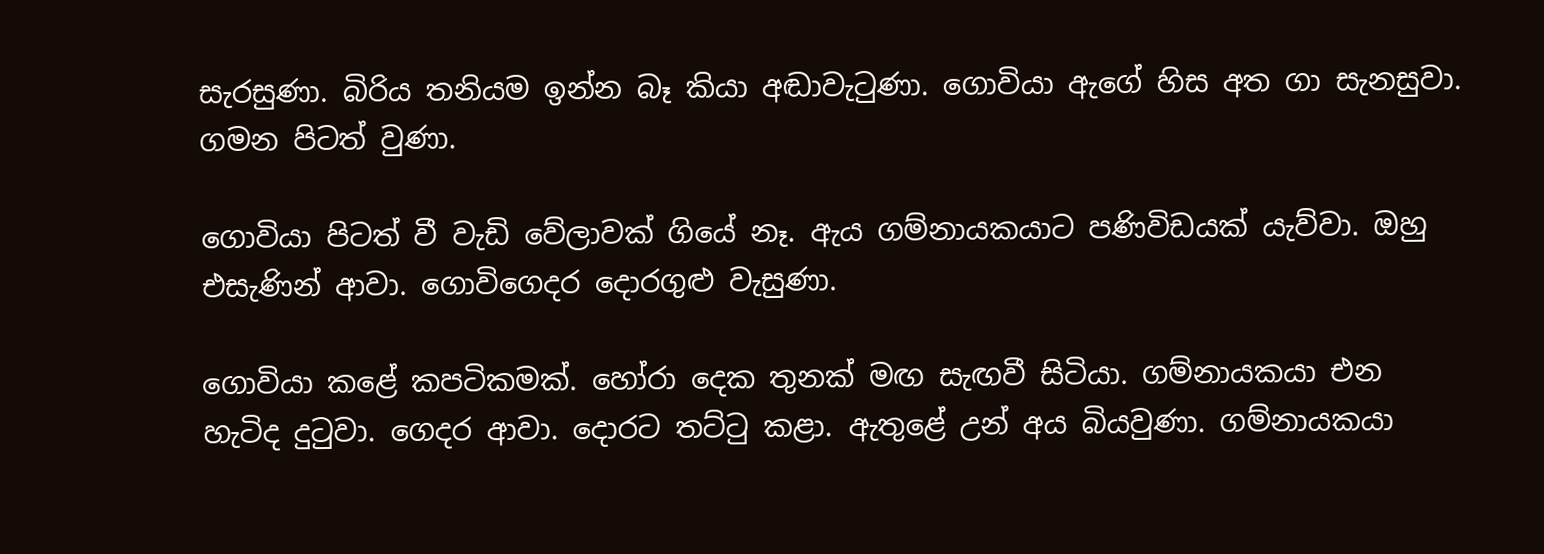සැරසුණා. බිරිය තනියම ඉන්න බෑ කියා අඬාවැටුණා. ගොවියා ඇගේ හිස අත ගා සැනසුවා. ගමන පිටත් වුණා.

ගොවියා පිටත් වී වැඩි වේලාවක් ගියේ නෑ. ඇය ගම්නායකයාට පණිවිඩයක් යැව්වා. ඔහු එසැණින් ආවා. ගොවිගෙදර දොරගුළු වැසුණා.

ගොවියා කළේ කපටිකමක්. හෝරා දෙක තුනක් මඟ සැඟවී සිටියා. ගම්නායකයා එන හැටිද දුටුවා. ගෙදර ආවා. දොරට තට්ටු කළා. ඇතුළේ උන් අය බියවුණා. ගම්නායකයා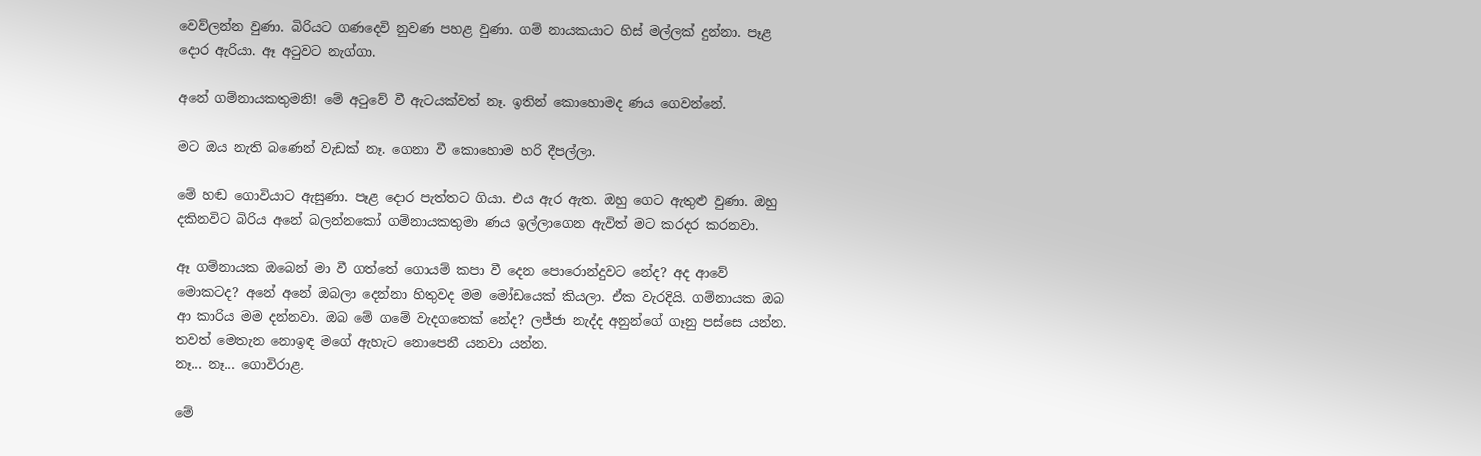වෙව්ලන්න වුණා. බිරියට ගණදෙවි නුවණ පහළ වුණා. ගම් නායකයාට හිස් මල්ලක් දුන්නා. පෑළ දොර ඇරියා. ඈ අටුවට නැග්ගා.

අනේ ගම්නායකතුමනි! මේ අටුවේ වී ඇටයක්වත් නෑ. ඉතින් කොහොමද ණය ගෙවන්නේ.

මට ඔය නැති බණෙන් වැඩක් නෑ. ගෙනා වී කොහොම හරි දීපල්ලා.

මේ හඬ ගොවියාට ඇසුණා. පෑළ දොර පැත්තට ගියා. එය ඇර ඇත. ඔහු ගෙට ඇතුළු වුණා. ඔහු දකිනවිට බිරිය අනේ බලන්නකෝ ගම්නායකතුමා ණය ඉල්ලාගෙන ඇවිත් මට කරදර කරනවා.

ඈ ගම්නායක ඔබෙන් මා වී ගත්තේ ගොයම් කපා වී දෙන පොරොන්දුවට නේද? අද ආවේ මොකටද? අනේ අනේ ඔබලා දෙන්නා හිතුවද මම මෝඩයෙක් කියලා. ඒක වැරදියි. ගම්නායක ඔබ ආ කාරිය මම දන්නවා. ඔබ මේ ගමේ වැදගතෙක් නේද? ලජ්ජා නැද්ද අනුන්ගේ ගෑනු පස්සෙ යන්න. තවත් මෙතැන නොඉඳ මගේ ඇහැට නොපෙනී යනවා යන්න.
නෑ... නෑ... ගොවිරාළ.

මේ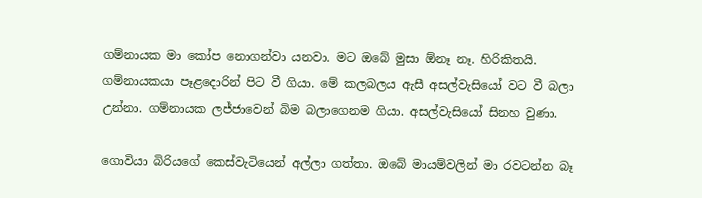ගම්නායක මා කෝප නොගන්වා යනවා. මට ඔබේ මුසා ඕනෑ නෑ. හිරිකිතයි. ගම්නායකයා පෑළදොරින් පිට වී ගියා. මේ කලබලය ඇසී අසල්වැසියෝ වට වී බලා උන්නා. ගම්නායක ලජ්ජාවෙන් බිම බලාගෙනම ගියා. අසල්වැසියෝ සිනහ වුණා.

ගොවියා බිරියගේ කෙස්වැටියෙන් අල්ලා ගත්තා. ඔබේ මායම්වලින් මා රවටන්න බෑ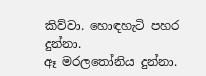කිව්වා. හොඳහැටි පහර දුන්නා.
ඈ මරලතෝනිය දුන්නා.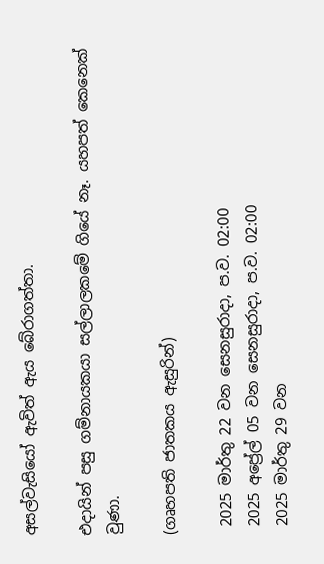අසල්වැසියෝ ඇවිත් ඇය බේරාගත්තා.

එදායින් පසු ගම්නායකයා සල්ලාලකමේ ගියේ නෑ. යහපත් කෙනෙක් වුණා.

(ගෘහපති ජාතකය ඇසුරින්)

 2025 මාර්තු 22 වන සෙනසුරාදා, ප.ව. 02:00
 2025 අප්‍රේල් 05 වන සෙනසුරාදා, ප.ව. 02:00
 2025 මාර්තු 29 වන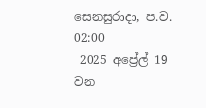සෙනසුරාදා, ප.ව. 02:00
 2025 අප්‍රේල් 19 වන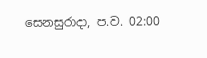සෙනසුරාදා, ප.ව. 02:00